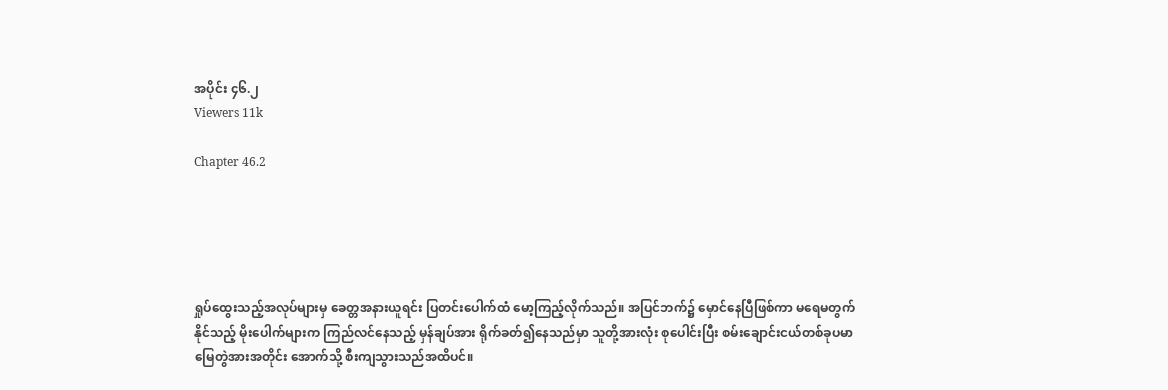အပိုင်း ၄၆.၂
Viewers 11k

Chapter 46.2





ရှုပ်ထွေးသည့်အလုပ်များမှ ခေတ္တအနားယူရင်း ပြတင်းပေါက်ထံ မော့ကြည့်လိုက်သည်။ အပြင်ဘက်၌ မှောင်နေပြီဖြစ်ကာ မရေမတွက်နိုင်သည့် မိုးပေါက်များက ကြည်လင်နေသည့် မှန်ချပ်အား ရိုက်ခတ်၍နေသည်မှာ သူတို့အားလုံး စုပေါင်းပြီး စမ်းချောင်းငယ်တစ်ခုပမာ မြေတွဲအားအတိုင်း အောက်သို့ စီးကျသွားသည်အထိပင်။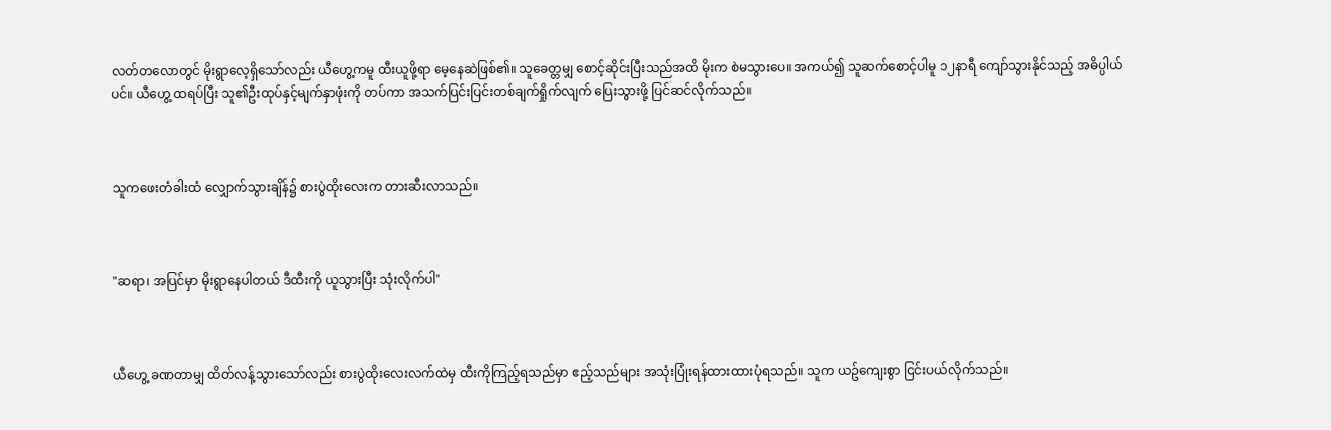လတ်တလောတွင် မိုးရွာလေ့ရှိသော်လည်း ယီဟွေ့ကမူ ထီးယူဖို့ရာ မေ့နေဆဲဖြစ်၏။ သူခေတ္တမျှ စောင့်ဆိုင်းပြီးသည်အထိ မိုးက စဲမသွားပေ။ အကယ်၍ သူဆက်စောင့်ပါမူ ၁၂နာရီ ကျော်သွားနိုင်သည့် အဓိပ္ပါယ်ပင်။ ယီဟွေ့ ထရပ်ပြီး သူ၏ဦးထုပ်နှင့်မျက်နှာဖုံးကို တပ်ကာ အသက်ပြင်းပြင်းတစ်ချက်ရှိုက်လျက် ပြေးသွားဖို့ ပြင်ဆင်လိုက်သည်။



သူကဖေးတံခါးထံ လျှောက်သွားချိန်၌ စားပွဲထိုးလေးက တားဆီးလာသည်။



"ဆရာ၊ အပြင်မှာ မိုးရွာနေပါတယ် ဒီထီးကို ယူသွားပြီး သုံးလိုက်ပါ"



ယီဟွေ့ ခဏတာမျှ ထိတ်လန့်သွားသော်လည်း စားပွဲထိုးလေးလက်ထဲမှ ထီးကိုကြည့်ရသည်မှာ ဧည့်သည်များ အသုံးပြုံးရန်ထားထားပုံရသည်။ သူက ယဥ်ကျေးစွာ ငြင်းပယ်လိုက်သည်။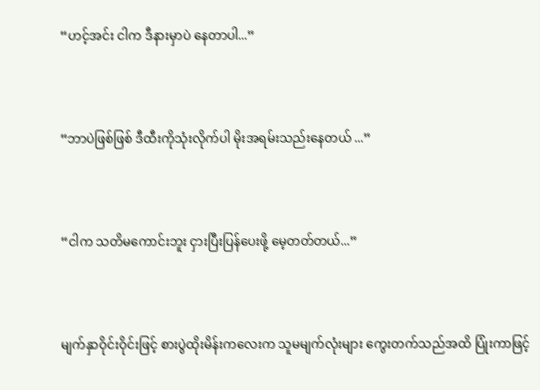“ဟင့်အင်း ငါက ဒီနားမှာပဲ နေတာပါ...”



“ဘာပဲဖြစ်ဖြစ် ဒီထီးကိုသုံးလိုက်ပါ မိုးအရမ်းသည်းနေတယ် ...”



“ငါက သတိမကောင်းဘူး ငှားပြီးပြန်ပေးဖို့ မေ့တတ်တယ်...”



မျက်နှာဝိုင်းဝိုင်းဖြင့် စားပွဲထိုးမိန်းကလေးက သူမမျက်လုံးများ ကွေးတက်သည်အထိ ပြုံးကာဖြင့်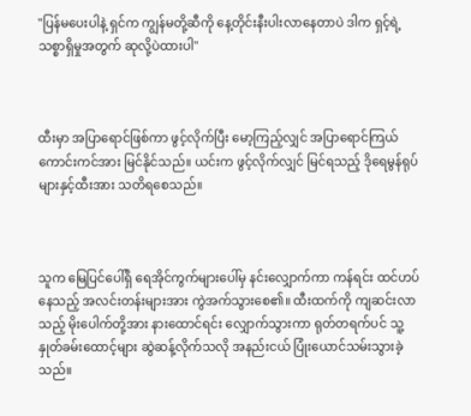"ပြန်မပေးပါနဲ့ ရှင်က ကျွန်မတို့ဆီကို နေ့တိုင်းနီးပါးလာနေတာပဲ ဒါက ရှင့်ရဲ့သစ္စာရှိမှုအတွက် ဆုလို့ပဲထားပါ"



ထီးမှာ အပြာရောင်ဖြစ်ကာ ဖွင့်လိုက်ပြီး မော့ကြည့်လျှင် အပြာရောင်ကြယ်ကောင်းကင်အား မြင်နိုင်သည်။ ယင်းက ဖွင့်လိုက်လျှင် မြင်ရသည့် ဒိုရေမွန်ရုပ်များနှင့်ထီးအား သတိရစေသည်။



သူက မြေပြင်ပေါ်ရှိ ရေအိုင်ကွက်များပေါ်မှ နင်းလျှောက်ကာ ကန်ရင်း ထင်ဟပ်နေသည့် အလင်းတန်းများအား ကွဲအက်သွားစေ၏။ ထီးထက်ကို ကျဆင်းလာသည့် မိုးပေါက်တို့အား နားထောင်ရင်း လျှောက်သွားကာ ရုတ်တရက်ပင် သူ့နှုတ်ခမ်းထောင့်များ ဆွဲဆန့်လိုက်သလို အနည်းငယ် ပြုံးယောင်သမ်းသွားခဲ့သည်။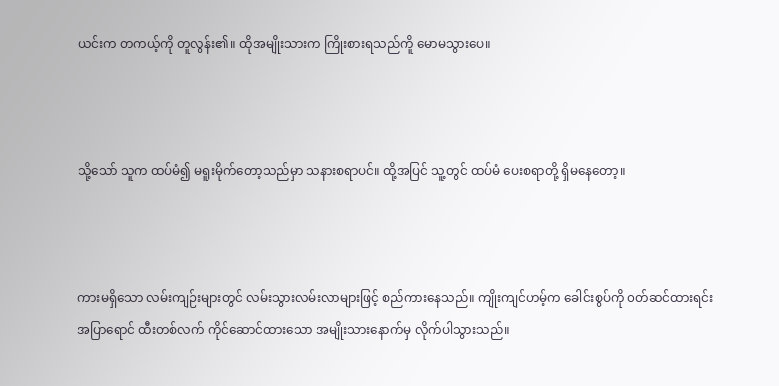ယင်းက တကယ့်ကို တူလွန်း၏။ ထိုအမျိုးသားက ကြိုးစားရသည်ကိူ မောမသွားပေ။



သို့သော် သူက ထပ်မံ၍ မရူးမိုက်တော့သည်မှာ သနားစရာပင်။ ထို့အပြင် သူ့တွင် ထပ်မံ ပေးစရာတို့ ရှိမနေတော့။



ကားမရှိသော လမ်းကျဉ်းများတွင် လမ်းသွားလမ်းလာများဖြင့် စည်ကားနေသည်။ ကျိုးကျင်ဟမ့်က ခေါင်းစွပ်ကို ၀တ်ဆင်ထားရင်း အပြာရောင် ထီးတစ်လက် ကိုင်ဆောင်ထားသော အမျိုးသားနောက်မှ လိုက်ပါသွားသည်။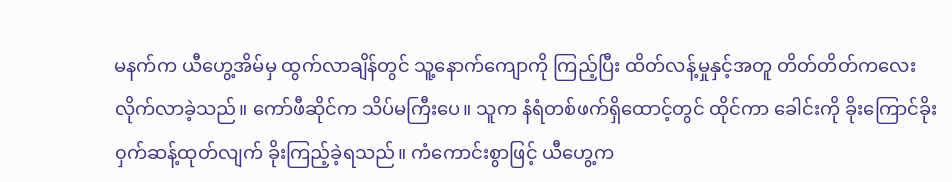မနက်က ယီဟွေ့အိမ်မှ ထွက်လာချိန်တွင် သူ့နောက်ကျောကို ကြည့်ပြီး ထိတ်လန့်မှုနှင့်အတူ တိတ်တိတ်ကလေး လိုက်လာခဲ့သည်။ ကော်ဖီဆိုင်က သိပ်မကြီးပေ။ သူက နံရံတစ်ဖက်ရှိထောင့်တွင် ထိုင်ကာ ခေါင်းကို ခိုးကြောင်ခိုး၀ှက်ဆန့်ထုတ်လျက် ခိုးကြည့်ခဲ့ရသည်။ ကံကောင်းစွာဖြင့် ယီဟွေ့က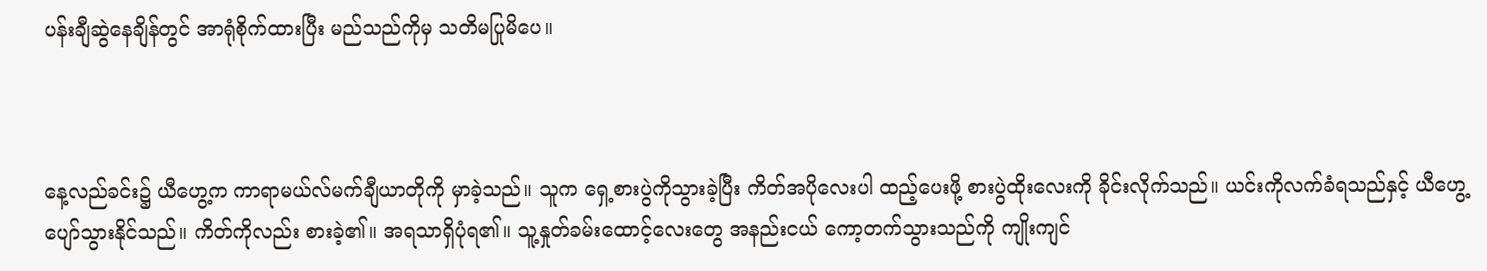ပန်းချီဆွဲနေချိန်တွင် အာရုံစိုက်ထားပြီး မည်သည်ကိုမှ သတိမပြုမိပေ။



နေ့လည်ခင်း၌ ယီဟွေ့က ကာရာမယ်လ်မက်ချီယာတိုကို မှာခဲ့သည်။ သူက ရှေ့စားပွဲကိုသွားခဲ့ပြီး ကိတ်အပိုလေးပါ ထည့်ပေးဖို့ စားပွဲထိုးလေးကို ခိုင်းလိုက်သည်။ ယင်းကိုလက်ခံရသည်နှင့် ယီဟွေ့ပျော်သွားနိုင်သည်။ ကိတ်ကိုလည်း စားခဲ့၏။ အရသာရှိပုံရ၏။ သူ့နှုတ်ခမ်းထောင့်လေးတွေ အနည်းငယ် ကော့တက်သွားသည်ကို ကျိုးကျင်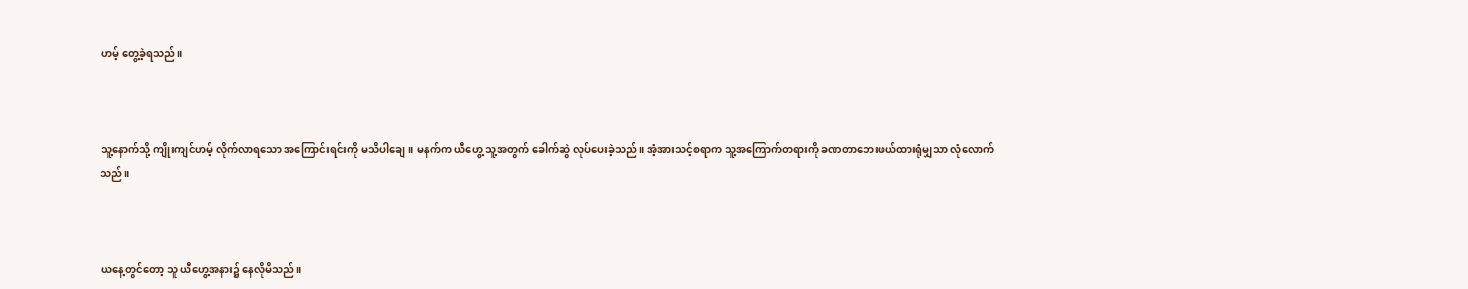ဟမ့် တွေ့ခဲ့ရသည်။



သူ့နောက်သို့ ကျိုးကျင်ဟမ့် လိုက်လာရသော အကြောင်းရင်းကို မသိပါချေ။ မနက်က ယီဟွေ့ သူ့အတွက် ခေါက်ဆွဲ လုပ်ပေးခဲ့သည်။ အံ့အားသင့်စရာက သူ့အကြောက်တရားကို ခဏတာဘေးဖယ်ထားရုံမျှသာ လုံလောက်သည်။



ယနေ့တွင်တော့ သူ ယီဟွေ့အနား၌ နေလိုမိသည်။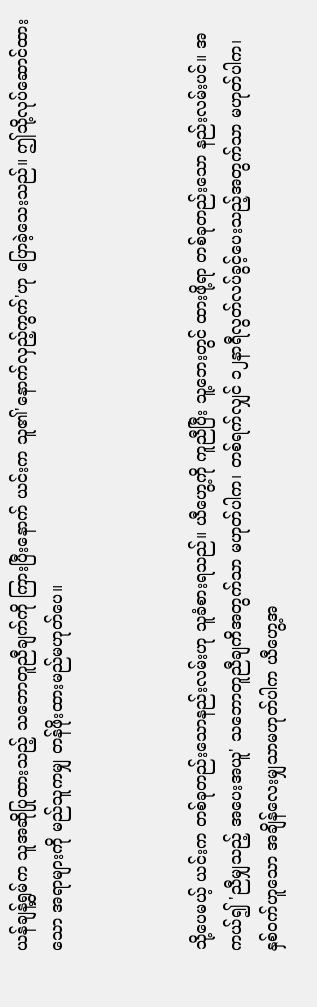ယန်ချန့်ရွှမ်က သူအဆိုပြုထားသည့် သဘောတူညီချက်ကို ကြားပြီးနောက် ယင်းက သူ၏'နောက်လှည့်ကွက်'ဟု ပြောခဲ့သေးသည်။ ဤသို့လုပ်ဆောင်ထားသော အရာများကို မည်သူကမျှ တန်ဖိုးထားမည်မဟုတ်ပေ။



သို့ပေမယ့် ယင်းက တစ်ခုတည်းသောနည်းလမ်းဟု သူခံစားရသည်။ ယီဟွေ့ကို ကူညီပြီး သူ့ဘေးတွင် ထားဖို့ရာ တစ်ခုတည်းသော နည်းလမ်းပင်။ အကယ်၍ 'ညီမျှသည့် အပေးအယူ' သဘောတူညီချကိအတွက်သာ မဟုတ်ပါက၊ တစ်ရက်လျှင် ၁၂နာရီလွတ်လပ်ခွင့်ပေးသည့်အတွက်သာ မဟုတ်ပါက၊ နှစ်ဝက်ဟူသော အချိန်လေးမျှသာမဟုတ်ပါက ယီဟွေ့အ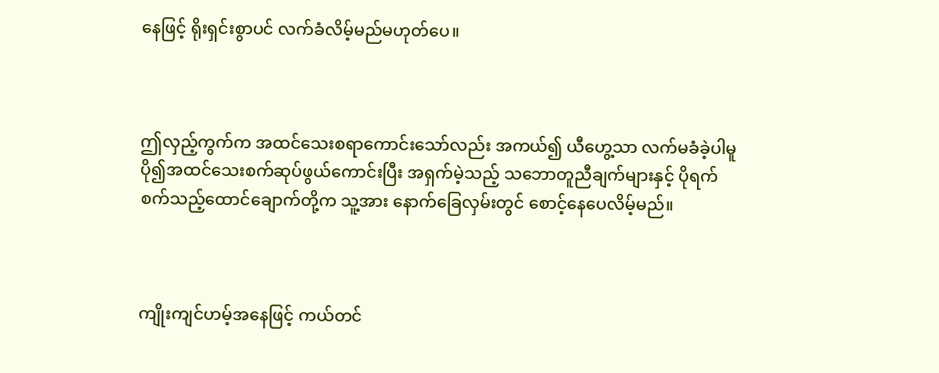နေဖြင့် ရိုးရှင်းစွာပင် လက်ခံလိမ့်မည်မဟုတ်ပေ။



ဤလှည့်ကွက်က အထင်သေးစရာကောင်းသော်လည်း အကယ်၍ ယီဟွေ့သာ လက်မခံခဲ့ပါမူ ပို၍အထင်သေးစက်ဆုပ်ဖွယ်ကောင်းပြီး အရှက်မဲ့သည့် သဘောတူညီချက်များနှင့် ပိုရက်စက်သည့်ထောင်ချောက်တို့က သူ့အား နောက်ခြေလှမ်းတွင် စောင့်နေပေလိမ့်မည်။



ကျိုးကျင်ဟမ့်အနေဖြင့် ကယ်တင်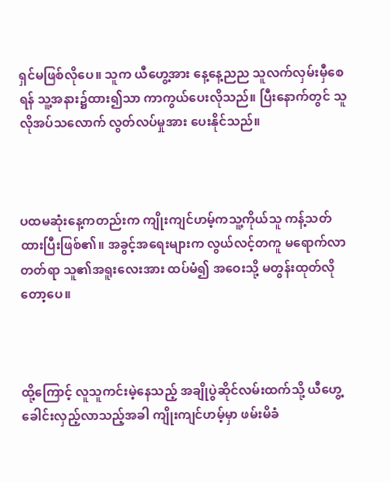ရှင်မဖြစ်လိုပေ။ သူက ယီဟွေ့အား နေ့နေ့ညည သူလက်လှမ်းမှီစေရန် သူ့အနား၌ထား၍သာ ကာကွယ်ပေးလိုသည်။ ပြီးနောက်တွင် သူလိုအပ်သလောက် လွတ်လပ်မှုအား ပေးနိုင်သည်။



ပထမဆုံးနေ့ကတည်းက ကျိုးကျင်ဟမ့်ကသူ့ကိုယ်သူ ကန့်သတ်ထားပြီးဖြစ်၏။ အခွင့်အရေးများက လွယ်လင့်တကူ မရောက်လာတတ်ရာ သူ၏အရူးလေးအား ထပ်မံ၍ အဝေးသို့ မတွန်းထုတ်လိုတော့ပေ။



ထို့ကြောင့် လူသူကင်းမဲ့နေသည့် အချိုပွဲဆိုင်လမ်းထက်သို့ ယီဟွေ့ခေါင်းလှည့်လာသည့်အခါ ကျိုးကျင်ဟမ့်မှာ ဖမ်းမိခံ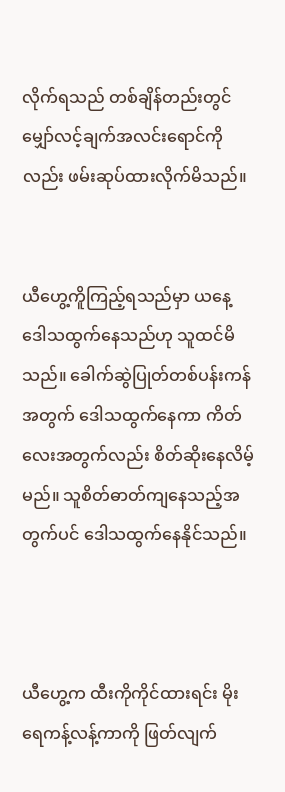လိုက်ရသည် တစ်ချိန်တည်းတွင် မျှော်လင့်ချက်အလင်းရောင်ကိုလည်း ဖမ်းဆုပ်ထားလိုက်မိသည်။


ယီဟွေ့ကိူကြည့်ရသည်မှာ ယနေ့ဒေါသထွက်နေသည်ဟု သူထင်မိသည်။ ခေါက်ဆွဲပြုတ်တစ်ပန်းကန်အတွက် ဒေါသထွက်နေကာ ကိတ်လေးအတွက်လည်း စိတ်ဆိုးနေလိမ့်မည်။ သူစိတ်ဓာတ်ကျနေသည့်အတွက်ပင် ဒေါသထွက်နေနိုင်သည်။



ယီဟွေ့က ထီးကိုကိုင်ထားရင်း မိုးရေကန့်လန့်ကာကို ဖြတ်လျက်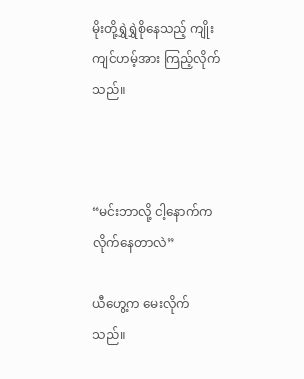မိုးတို့ရွှဲရွှဲစိုနေသည့် ကျိုးကျင်ဟမ့်အား ကြည့်လိုက်သည်။



“မင်းဘာလို့ ငါ့နောက်က လိုက်နေတာလဲ”

ယီဟွေ့က မေးလိုက်သည်။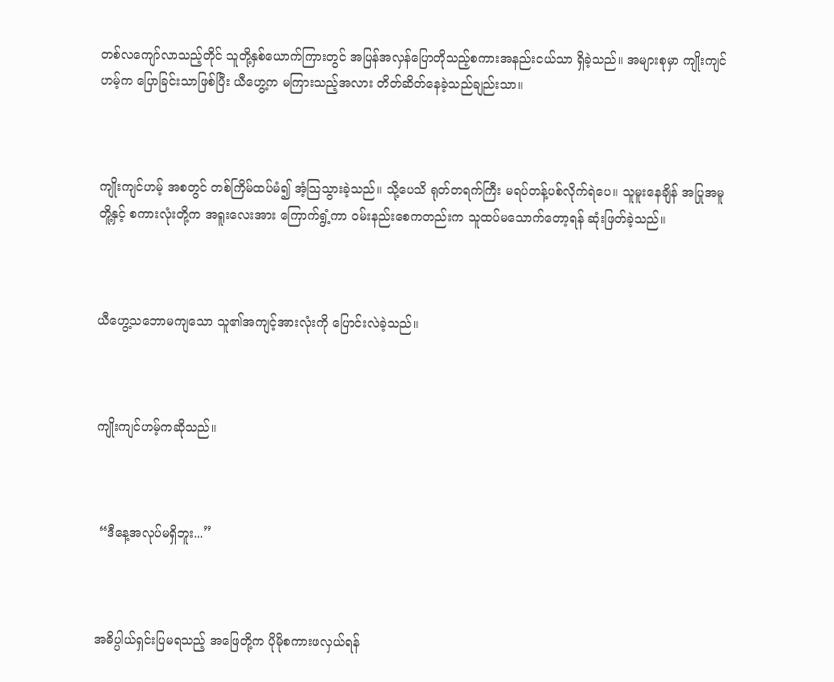တစ်လကျော်လာသည့်တိုင် သူတို့နှစ်ယောက်ကြားတွင် အပြန်အလှန်ပြောတိုသည့်စကားအနည်းငယ်သာ ရှိခဲ့သည်။ အများစုမှာ ကျိုးကျင်ဟမ့်က ပြောခြင်းသာဖြစ်ပြီး ယီဟွေ့က မကြားသည့်အလား တိတ်ဆိတ်နေခဲ့သည်ချည်းသာ။



ကျိုးကျင်ဟမ့် အစတွင် တစ်ကြိမ်ထပ်မံ၍ အံ့သြသွားခဲ့သည်။ သို့ပေသိ ရုတ်တရက်ကြီး မရပ်တန့်ပစ်လိုက်ရဲပေ။ သူမူးနေချိန် အပြုအမူတိူ့နှင့် စကားလုံးတို့က အရူးလေးအား ကြောက်ရွံ့ကာ ဝမ်းနည်းစေကတည်းက သူထပ်မသောက်တော့ရန် ဆုံးဖြတ်ခဲ့သည်။



ယီဟွေ့သဘောမကျသော သူ၏အကျင့်အားလုံးကို ပြောင်းလဲခဲ့သည်။



ကျိုးကျင်ဟမ့်ကဆိုသည်။



 “ဒီနေ့အလုပ်မရှိဘူး...”



အဓိပ္ပါယ်ရှင်းပြမရသည့် အဖြေတို့က ပိုမိုစကားဖလှယ်ရန်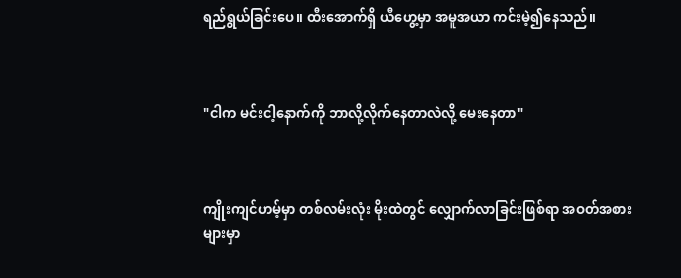ရည်ရွယ်ခြင်းပေ။ ထီးအောက်ရှိ ယီဟွေ့မှာ အမူအယာ ကင်းမဲ့၍နေသည်။



"ငါက မင်းငါ့နောက်ကို ဘာလို့လိုက်နေတာလဲလို့ မေးနေတာ"



ကျိုးကျင်ဟမ့်မှာ တစ်လမ်းလုံး မိုးထဲတွင် လျှောက်လာခြင်းဖြစ်ရာ အဝတ်အစားများမှာ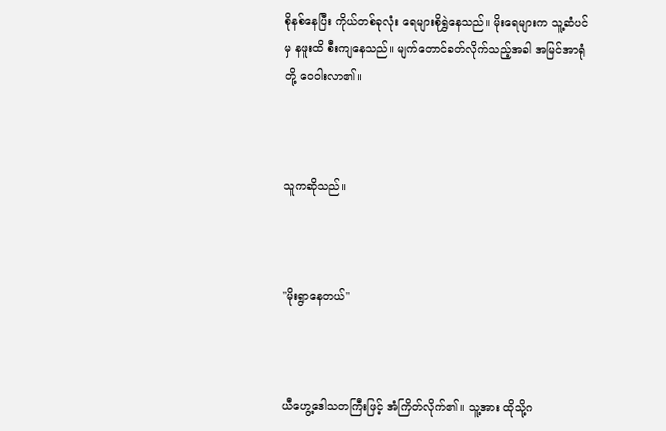စိုနစ်နေပြီး ကိုယ်တစ်ခုလုံး ရေများစိုရွှဲနေသည်။ မိုးရေများက သူ့ဆံပင်မှ နဖူးထိ စီးကျနေသည်။ မျက်တောင်ခတ်လိုက်သည့်အခါ အမြင်အာရုံတို့ ဝေဝါးလာ၏။



သူကဆိုသည်။



"မိုးရွာနေတယ်"



ယီဟွေ့ဒေါသတကြီးဖြင့် အံကြိတ်လိုက်၏။ သူ့အား ထိုသို့ဂ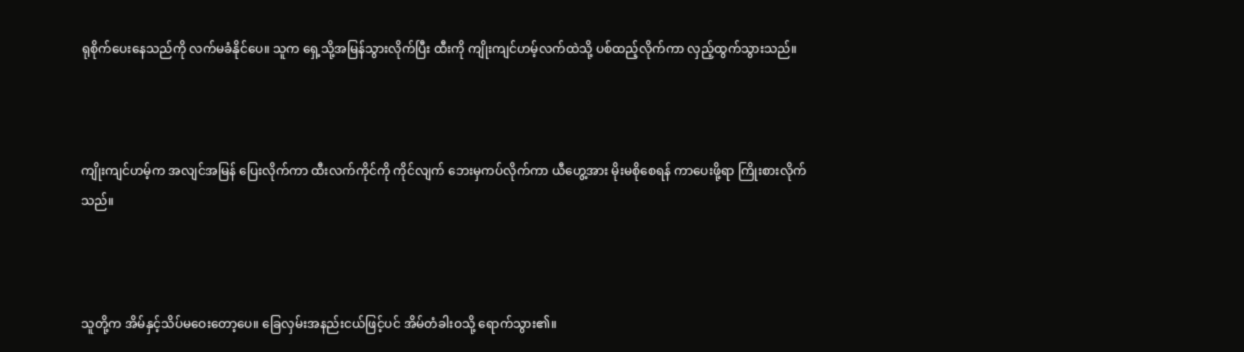ရုစိုက်ပေးနေသည်ကို လက်မခံနိုင်ပေ။ သူက ရှေ့သို့အမြန်သွားလိုက်ပြီး ထီးကို ကျိုးကျင်ဟမ့်လက်ထဲသို့ ပစ်ထည့်လိုက်ကာ လှည့်ထွက်သွားသည်။



ကျိုးကျင်ဟမ့်က အလျင်အမြန် ပြေးလိုက်ကာ ထီးလက်ကိုင်ကို ကိုင်လျက် ဘေးမှကပ်လိုက်ကာ ယီဟွေ့အား မိုးမစိုစေရန် ကာပေးဖို့ရာ ကြိုးစားလိုက်သည်။



သူတို့က အိမ်နှင့်သိပ်မဝေးတော့ပေ။ ခြေလှမ်းအနည်းငယ်ဖြင့်ပင် အိမ်တံခါးဝသို့ ရောက်သွား၏။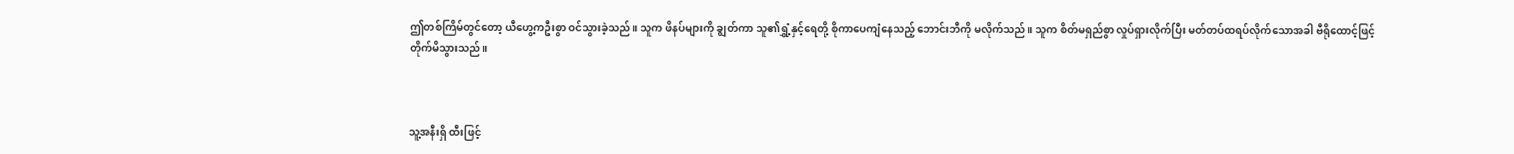ဤတစ်ကြိမ်တွင်တော့ ယီဟွေ့ကဦးစွာ ဝင်သွားခဲ့သည်။ သူက ဖိနပ်များကို ချွတ်ကာ သူ၏ရွှံ့နှင့်ရေတို့ စိုကာပေကျံနေသည့် ဘောင်းဘီကို မလိုက်သည်။ သူက စိတ်မရှည်စွာ လှုပ်ရှားလိုက်ပြီး မတ်တပ်ထရပ်လိုက်သောအခါ ဗီရိုထောင့်ဖြင့် တိုက်မိသွားသည်။



သူ့အနီးရှိ ထီးဖြင့်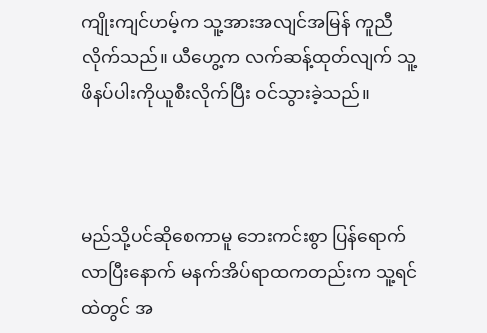ကျိုးကျင်ဟမ့်က သူ့အားအလျင်အမြန် ကူညီလိုက်သည်။ ယီဟွေ့က လက်ဆန့်ထုတ်လျက် သူ့ဖိနပ်ပါးကိုယူစီးလိုက်ပြီး ဝင်သွားခဲ့သည်။



မည်သို့ပင်ဆိုစေကာမူ ဘေးကင်းစွာ ပြန်ရောက်လာပြီးနောက် မနက်အိပ်ရာထကတည်းက သူ့ရင်ထဲတွင် အ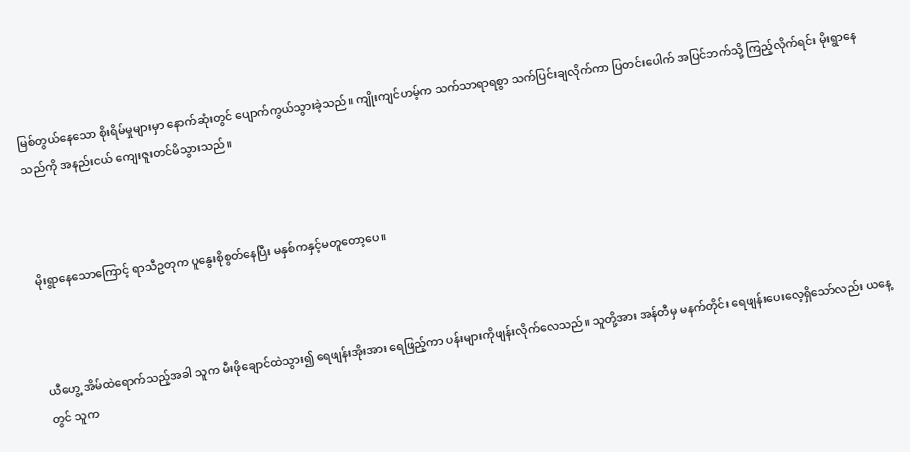မြစ်တွယ်နေသော စိုးရိမ်မှုများမှာ နောက်ဆုံးတွင် ပျောက်ကွယ်သွားခဲ့သည်။ ကျိုးကျင်ဟမ့်က သက်သာရာရစွာ သက်ပြင်းချလိုက်ကာ ပြတင်းပေါက် အပြင်ဘက်သို့ ကြည့်လိုက်ရင်း မိုးရွာနေသည်ကို အနည်းငယ် ကျေးဇူးတင်မိသွားသည်။



မိုးရွာနေသောကြောင့် ရာသီဥတုက ပူနွေးစိုစွတ်နေပြီး မနှစ်ကနှင့်မတူတော့ပေ။



ယီဟွေ့ အိမ်ထဲရောက်သည့်အခါ သူက မီးဖိုချောင်ထဲသွား၍ ရေဖျန်းအိုးအား ရေဖြည့်ကာ ပန်းများကိုဖျန်းလိုက်လေသည်။ သူတို့အား အန်တီမှ မနက်တိုင်း ရေဖျန်းပေးလေ့ရှိသော်လည်း ယနေ့တွင် သူက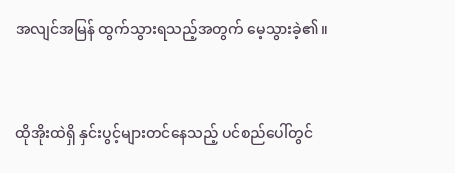အလျင်အမြန် ထွက်သွားရသည့်အတွက် မေ့သွားခဲ့၏။



ထိုအိုးထဲရှိ နှင်းပွင့်များတင်နေသည့် ပင်စည်ပေါ်တွင်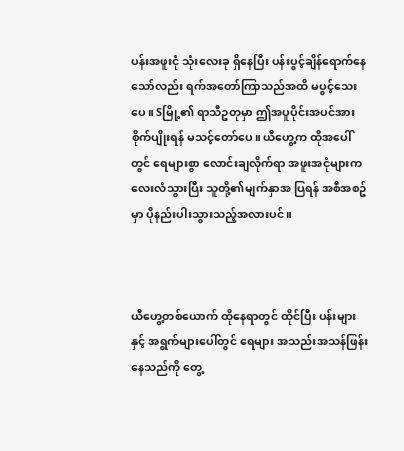ပန်းအဖူးငုံ သုံးလေးခု ရှိနေပြီး ပန်းပွင့်ချိန်ရောက်နေသော်လည်း ရက်အတော်ကြာသည်အထိ မပွင့်သေးပေ။ Sမြို့၏ ရာသီဥတုမှာ ဤအပူပိုင်းအပင်အား စိုက်ပျိုးရန် မသင့်တော်ပေ။ ယီဟွေ့က ထိုအပေါ်တွင် ရေများစွာ လောင်းချလိုက်ရာ အဖူးအငုံများက လေးလံသွားပြီး သူတို့၏မျက်နှာအ ပြရန် အစီအစဥ်မှာ ပိုနည်းပါးသွားသည့်အလားပင်။



ယီဟွေ့တစ်ယောက် ထိုနေရာတွင် ထိုင်ပြီး ပန်းများနှင့် အရွက်များပေါ်တွင် ရေများ အသည်းအသန်ဖြန်းနေသည်ကို တွေ့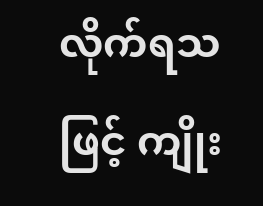လိုက်ရသဖြင့် ကျိုး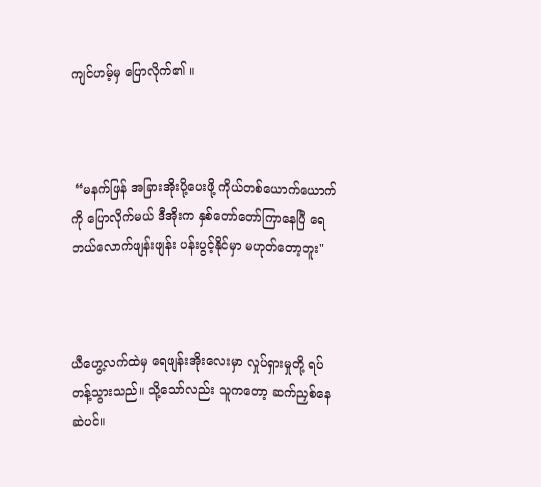ကျင်ဟမ့်မှ ပြောလိုက်၏ ။



 “မနက်ဖြန် အခြားအိုးပို့ပေးဖို့ ကိုယ်တစ်ယောက်ယောက်ကို ပြောလိုက်မယ် ဒီအိုးက နှစ်တော်တော်ကြာနေပြီ ရေဘယ်လောက်ဖျန်းဖျန်း ပန်းပွင့်နိုင်မှာ မဟုတ်တော့ဘူး"



ယီဟွေ့လက်ထဲမှ ရေဖျန်းအိုးလေးမှာ လှုပ်ရှားမှုတို့ ရပ်တန့်သွားသည်။ သို့သော်လည်း သူကတော့ ဆက်ညှစ်နေဆဲပင်။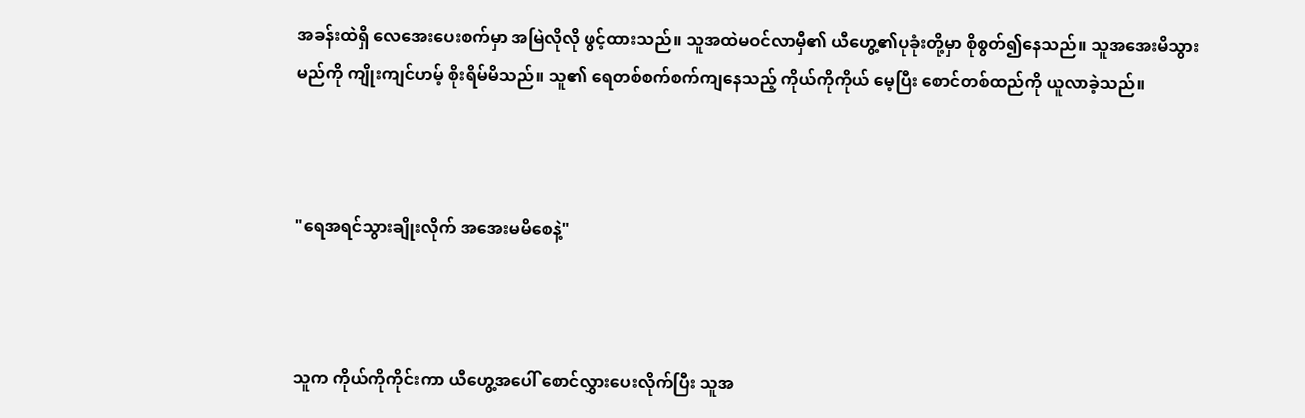အခန်းထဲရှိ လေအေးပေးစက်မှာ အမြဲလိုလို ဖွင့်ထားသည်။ သူအထဲမဝင်လာမှီ၏ ယီဟွေ့၏ပုခုံးတို့မှာ စိုစွတ်၍နေသည်။ သူအအေးမိသွားမည်ကို ကျိုးကျင်ဟမ့် စိုးရိမ်မိသည်။ သူ၏ ရေတစ်စက်စက်ကျနေသည့် ကိုယ်ကိုကိုယ် မေ့ပြီး စောင်တစ်ထည်ကို ယူလာခဲ့သည်။



"ရေအရင်သွားချိုးလိုက် အအေးမမိစေနဲ့"



သူက ကိုယ်ကိုကိုင်းကာ ယီဟွေ့အပေါ် စောင်လွှားပေးလိုက်ပြီး သူအ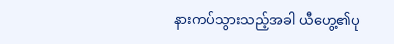နားကပ်သွားသည့်အခါ ယီဟွေ့၏ပု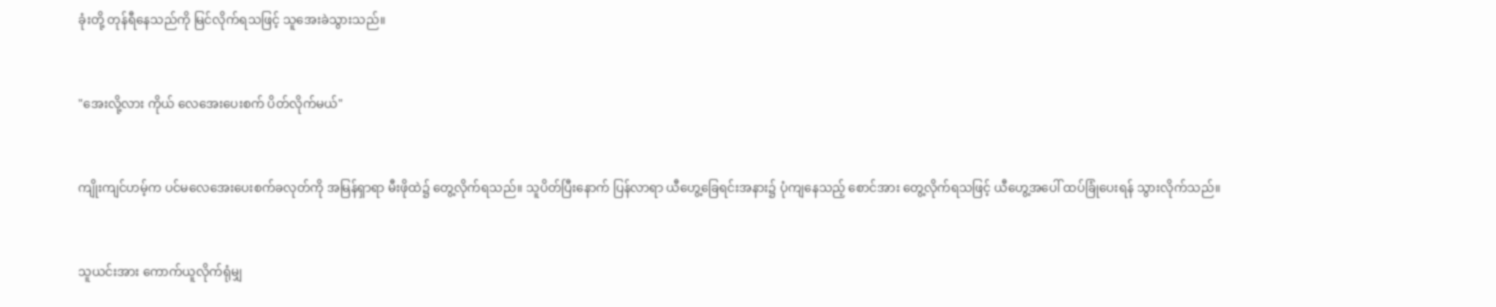ခုံးတို့ တုန်ရီနေသည်ကို မြင်လိုက်ရသဖြင့် သူအေးခဲသွားသည်။



"အေးလို့လား ကိုယ် လေအေးပေးစက် ပိတ်လိုက်မယ်"



ကျိုးကျင်ဟမ့်က ပင်မလေအေးပေးစက်ခလုတ်ကို အမြန်ရှာရာ မီးဖိုထဲ၌ တွေ့လိုက်ရသည်။ သူပိတ်ပြီးနောက် ပြန်လာရာ ယီဟွေ့ခြေရင်းအနား၌ ပုံကျနေသည့် စောင်အား တွေ့လိုက်ရသဖြင့် ယီဟွေ့အပေါ် ထပ်ခြုံပေးရန် သွားလိုက်သည်။



သူယင်းအား ကောက်ယူလိုက်ရုံမျှ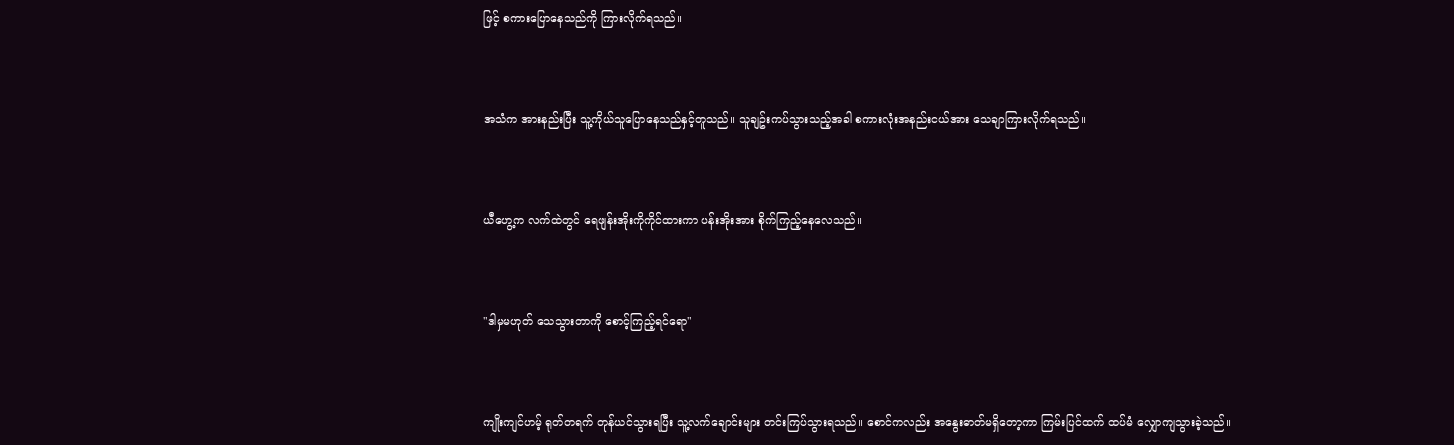ဖြင့် စကားပြောနေသည်ကို ကြားလိုက်ရသည်။



အသံက အားနည်းပြီး သူ့ကိုယ်သူပြောနေသည်နှင့်တူသည်။ သူချဥ်းကပ်သွားသည့်အခါ စကားလုံးအနည်းငယ်အား သေချာကြားလိုက်ရသည်။



ယီဟွေ့က လက်ထဲတွင် ရေဖျန်းအိုးကိုကိုင်ထားကာ ပန်းအိုးအား စိုက်ကြည့်နေလေသည်။



"ဒါမှမဟုတ် သေသွားတာကို စောင့်ကြည့်ရင်ရော"



ကျိုးကျင်ဟမ့် ရုတ်တရက် တုန်ယင်သွားရပြီး သူ့လက်ချောင်းများ တင်းကြပ်သွားရသည်။ စောင်ကလည်း အနွေးဓာတ်မရှိတော့ကာ ကြမ်းပြင်ထက် ထပ်မံ လျှောကျသွားခဲ့သည်။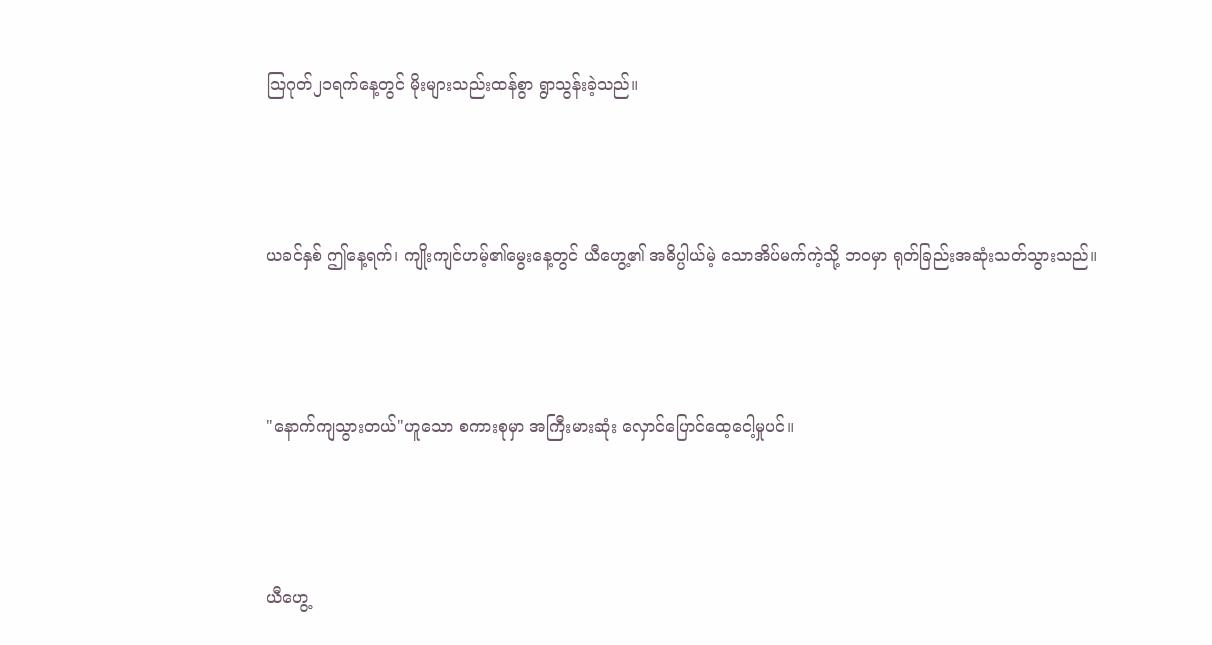သြဂုတ်၂၁ရက်နေ့တွင် မိုးများသည်းထန်စွာ ရွာသွန်းခဲ့သည်။



ယခင်နှစ် ဤနေ့ရက်၊ ကျိုးကျင်ဟမ့်၏မွေးနေ့တွင် ယီဟွေ့၏ အဓိပ္ပါယ်မဲ့ သောအိပ်မက်ကဲ့သို့ ဘဝမှာ ရုတ်ခြည်းအဆုံးသတ်သွားသည်။



"နောက်ကျသွားတယ်"ဟူသော စကားစုမှာ အကြီးမားဆုံး လှောင်ပြောင်ထေ့ငေါ့မှုပင်။



ယီဟွေ့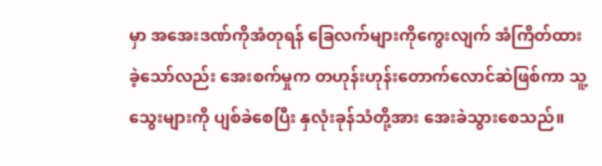မှာ အအေးဒဏ်ကိုအံတုရန် ခြေလက်များကိုကွေးလျက် အံကြိတ်ထားခဲ့သော်လည်း အေးစက်မှုက တဟုန်းဟုန်းတောက်လောင်ဆဲဖြစ်ကာ သူ့သွေးများကို ပျစ်ခဲစေပြီး နှလုံးခုန်သံတို့အား အေးခဲသွားစေသည်။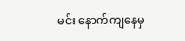မင်း နောက်ကျနေမှ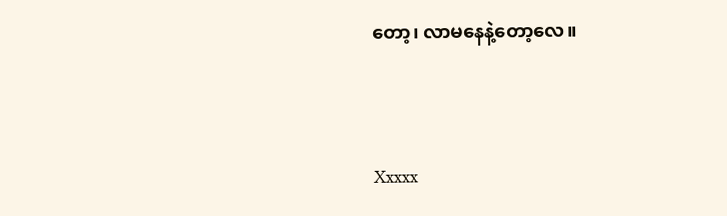တော့၊ လာမနေနဲ့တော့လေ။




Xxxxx